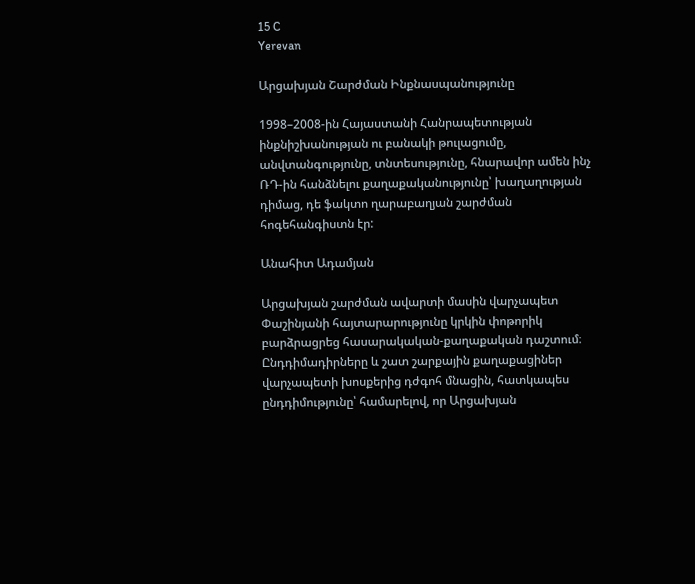15 C
Yerevan

Արցախյան Շարժման Ինքնասպանությունը

1998–2008-ին Հայաստանի Հանրապետության ինքնիշխանության ու բանակի թուլացումը, անվտանգությունը, տնտեսությունը, հնարավոր ամեն ինչ ՌԴ-ին հանձնելու քաղաքականությունը՝ խաղաղության դիմաց, դե ֆակտո ղարաբաղյան շարժման հոգեհանգիստն էր:

Անահիտ Ադամյան

Արցախյան շարժման ավարտի մասին վարչապետ Փաշինյանի հայտարարությունը կրկին փոթորիկ բարձրացրեց հասարակական-քաղաքական դաշտում։ Ընդդիմադիրները և շատ շարքային քաղաքացիներ վարչապետի խոսքերից դժգոհ մնացին, հատկապես ընդդիմությունը՝ համարելով, որ Արցախյան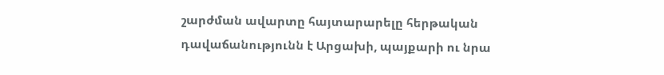շարժման ավարտը հայտարարելը հերթական դավաճանությունն է Արցախի, պայքարի ու նրա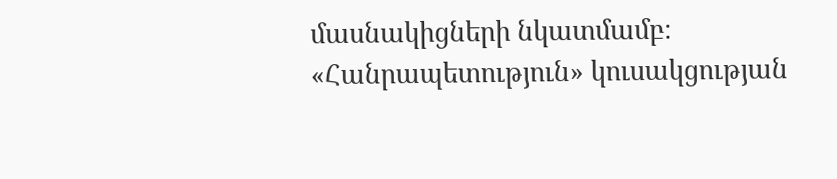մասնակիցների նկատմամբ։ «Հանրապետություն» կուսակցության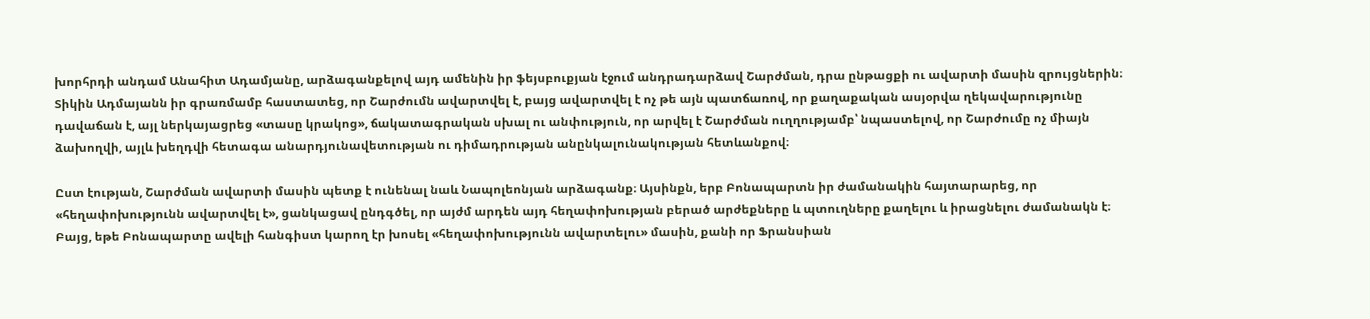խորհրդի անդամ Անահիտ Ադամյանը, արձագանքելով այդ ամենին իր ֆեյսբուքյան էջում անդրադարձավ Շարժման, դրա ընթացքի ու ավարտի մասին զրույցներին։ Տիկին Ադմայանն իր գրառմամբ հաստատեց, որ Շարժումն ավարտվել է, բայց ավարտվել է ոչ թե այն պատճառով, որ քաղաքական ասյօրվա ղեկավարությունը դավաճան է, այլ ներկայացրեց «տասը կրակոց», ճակատագրական սխալ ու անփություն, որ արվել է Շարժման ուղղությամբ՝ նպաստելով, որ Շարժումը ոչ միայն ձախողվի, այլև խեղդվի հետագա անարդյունավետության ու դիմադրության անընկալունակության հետևանքով։

Ըստ էության, Շարժման ավարտի մասին պետք է ունենալ նաև Նապոլեոնյան արձագանք։ Այսինքն, երբ Բոնապարտն իր ժամանակին հայտարարեց, որ «հեղափոխությունն ավարտվել է», ցանկացավ ընդգծել, որ այժմ արդեն այդ հեղափոխության բերած արժեքները և պտուղները քաղելու և իրացնելու ժամանակն է։ Բայց, եթե Բոնապարտը ավելի հանգիստ կարող էր խոսել «հեղափոխությունն ավարտելու» մասին, քանի որ Ֆրանսիան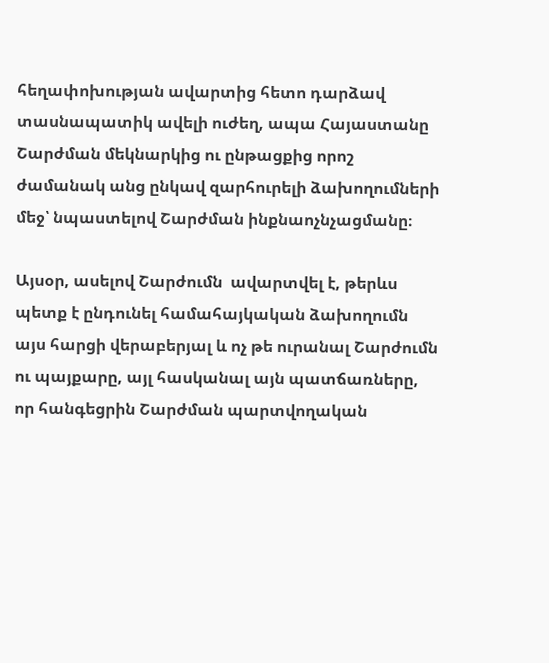հեղափոխության ավարտից հետո դարձավ տասնապատիկ ավելի ուժեղ, ապա Հայաստանը Շարժման մեկնարկից ու ընթացքից որոշ ժամանակ անց ընկավ զարհուրելի ձախողումների մեջ՝ նպաստելով Շարժման ինքնաոչնչացմանը։

Այսօր, ասելով Շարժումն  ավարտվել է, թերևս պետք է ընդունել համահայկական ձախողումն այս հարցի վերաբերյալ և ոչ թե ուրանալ Շարժումն ու պայքարը, այլ հասկանալ այն պատճառները, որ հանգեցրին Շարժման պարտվողական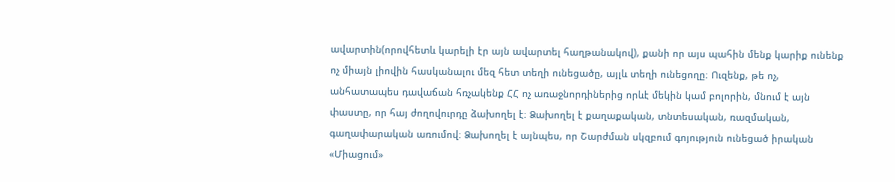ավարտին(որովհետև կարելի էր այն ավարտել հաղթանակով), քանի որ այս պահին մենք կարիք ունենք ոչ միայն լիովին հասկանալու մեզ հետ տեղի ունեցածը, այլև տեղի ունեցողը։ Ուզենք, թե ոչ, անհատապես դավաճան հռչակենք ՀՀ ոչ առաջնորդիներից որևէ մեկին կամ բոլորին, մնում է այն փաստը, որ հայ ժողովուրդը ձախողել է։ Ձախողել է քաղաքական, տնտեսական, ռազմական, գաղափարական առումով։ Ձախողել է այնպես, որ Շարժման սկզբում գոյություն ունեցած իրական «Միացում»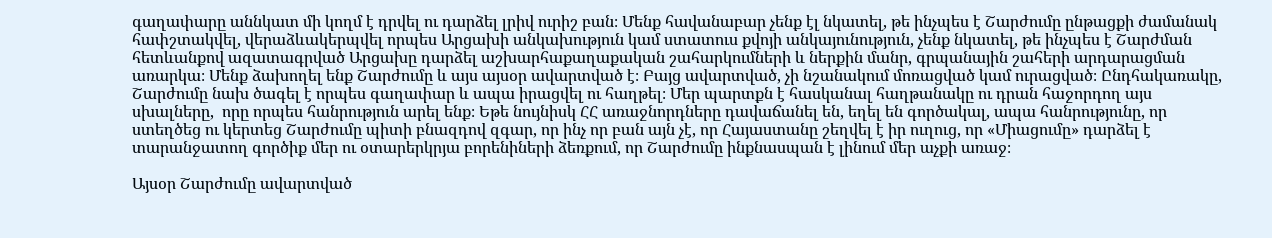գաղափարը աննկատ մի կողմ է դրվել ու դարձել լրիվ ուրիշ բան։ Մենք հավանաբար չենք էլ նկատել, թե ինչպես է Շարժումը ընթացքի ժամանակ հափշտակվել, վերաձևակերպվել որպես Արցախի անկախություն կամ ստատուս քվոյի անկայունություն, չենք նկատել, թե ինչպես է Շարժման հետևանքով ազատագրված Արցախը դարձել աշխարհաքաղաքական շահարկումների և ներքին մանր, գրպանային շահերի արդարացման առարկա։ Մենք ձախողել ենք Շարժումը և այս այսօր ավարտված է։ Բայց ավարտված, չի նշանակում մոռացված կամ ուրացված։ Ընդհակառակը, Շարժումը նախ ծագել է որպես գաղափար և ապա իրացվել ու հաղթել։ Մեր պարտքն է հասկանալ հաղթանակը ու դրան հաջորդող այս սխալները,  որը որպես հանրություն արել ենք։ Եթե նույնիսկ ՀՀ առաջնորդները դավաճանել են, եղել են գործակալ, ապա հանրությունը, որ ստեղծեց ու կերտեց Շարժումը պիտի բնազդով զգար, որ ինչ որ բան այն չէ, որ Հայաստանը շեղվել է իր ուղուց, որ «Միացումը» դարձել է տարանջատող գործիք մեր ու օտարերկրյա բորենիների ձեռքում, որ Շարժումը ինքնասպան է լինում մեր աչքի առաջ։

Այսօր Շարժումը ավարտված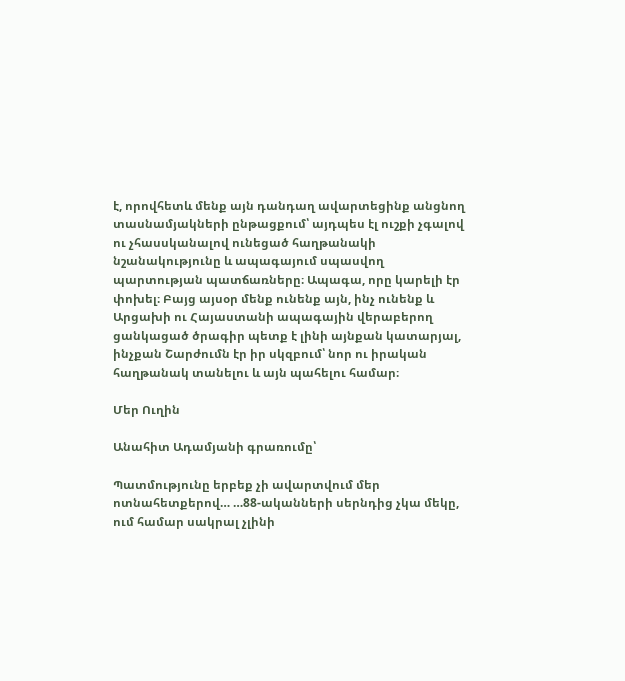է, որովհետև մենք այն դանդաղ ավարտեցինք անցնող տասնամյակների ընթացքում՝ այդպես էլ ուշքի չգալով ու չհասսկանալով ունեցած հաղթանակի նշանակությունը և ապագայում սպասվող պարտության պատճառները։ Ապագա, որը կարելի էր փոխել։ Բայց այսօր մենք ունենք այն, ինչ ունենք և Արցախի ու Հայաստանի ապագային վերաբերող ցանկացած ծրագիր պետք է լինի այնքան կատարյալ, ինչքան Շարժումն էր իր սկզբում՝ նոր ու իրական հաղթանակ տանելու և այն պահելու համար։

Մեր Ուղին

Անահիտ Ադամյանի գրառումը՝

Պատմությունը երբեք չի ավարտվում մեր ոտնահետքերով… …88-ականների սերնդից չկա մեկը, ում համար սակրալ չլինի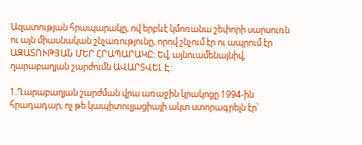Ազատության հրապարակը, ով երբևէ կմոռանա շեփորի սարսուռն ու այն միասնական շնչառությունը, որով շնչում էր ու ապրում էր ԱԶԱՏՈՒԹՅԱՆ ՄԵՐ ՀՐԱՊԱՐԱԿԸ: Եվ, այնուամենայնիվ, ղարաբաղյան շարժումն ԱՎԱՐՏՎԵԼ Է:

1.Ղարաբաղյան շարժման վրա առաջին կրակոցը 1994-ին հրադադար, ոչ թե կապիտուլյացիայի ակտ ստորագրելն էր՝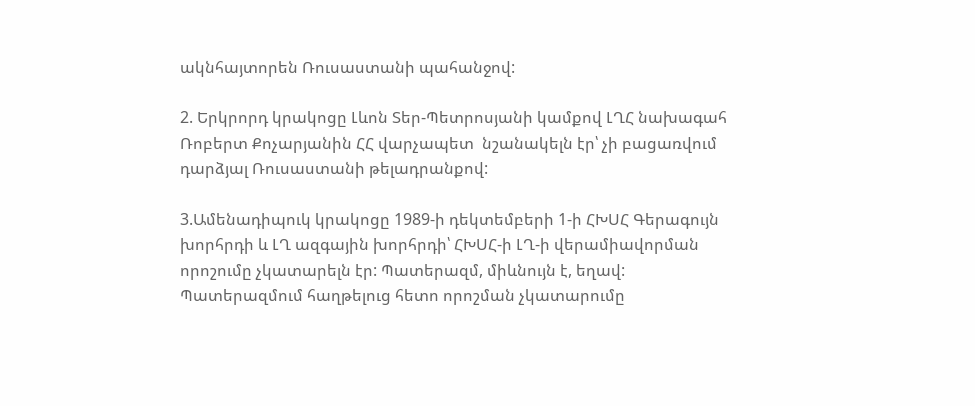ակնհայտորեն Ռուսաստանի պահանջով:

2. Երկրորդ կրակոցը Լևոն Տեր-Պետրոսյանի կամքով ԼՂՀ նախագահ Ռոբերտ Քոչարյանին ՀՀ վարչապետ  նշանակելն էր՝ չի բացառվում դարձյալ Ռուսաստանի թելադրանքով:

3.Ամենադիպուկ կրակոցը 1989‑ի դեկտեմբերի 1‑ի ՀԽՍՀ Գերագույն խորհրդի և ԼՂ ազգային խորհրդի՝ ՀԽՍՀ‑ի ԼՂ‑ի վերամիավորման որոշումը չկատարելն էր: Պատերազմ, միևնույն է, եղավ: Պատերազմում հաղթելուց հետո որոշման չկատարումը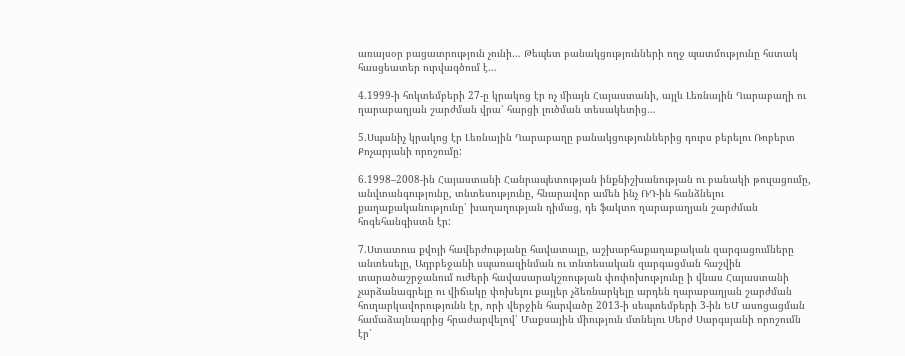առայսօր բացատրություն չունի… Թեպետ բանակցությունների ողջ պատմությունը հստակ հասցեատեր ուրվագծում է…

4.1999‑ի հոկտեմբերի 27‑ը կրակոց էր ոչ միայն Հայաստանի, այլև Լեռնային Ղարաբաղի ու ղարաբաղյան շարժման վրա՝ հարցի լուծման տեսակետից…

5.Սպանիչ կրակոց էր Լեռնային Ղարաբաղը բանակցություններից դուրս բերելու Ռոբերտ Քոչարյանի որոշումը:

6.1998–2008-ին Հայաստանի Հանրապետության ինքնիշխանության ու բանակի թուլացումը, անվտանգությունը, տնտեսությունը, հնարավոր ամեն ինչ ՌԴ-ին հանձնելու քաղաքականությունը՝ խաղաղության դիմաց, դե ֆակտո ղարաբաղյան շարժման հոգեհանգիստն էր:

7.Ստատուս քվոյի հավերժությանը հավատալը, աշխարհաքաղաքական զարգացումները անտեսելը, Ադրբեջանի սպառազինման ու տնտեսական զարգացման հաշվին տարածաշրջանում ուժերի հավասարակշռության փոփոխությունը ի վնաս Հայաստանի չարձանագրելը ու վիճակը փոխելու քայլեր չձեռնարկելը արդեն ղարաբաղյան շարժման հուղարկավորությունն էր, որի վերջին հարվածը 2013‑ի սեպտեմբերի 3‑ին ԵՄ ասոցացման համաձայնագրից հրաժարվելով՝ Մաքսային միություն մտնելու Սերժ Սարգսյանի որոշումն էր՝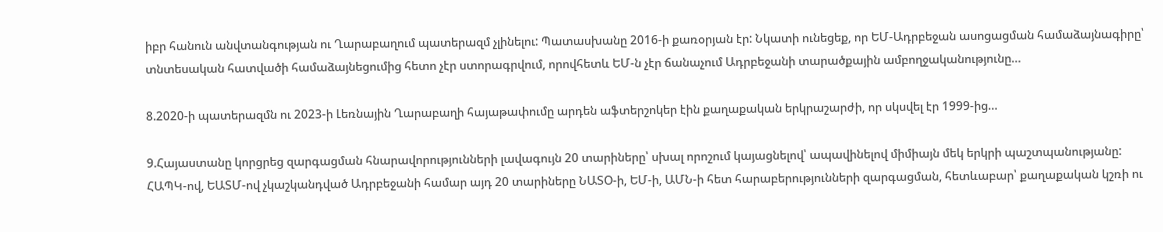իբր հանուն անվտանգության ու Ղարաբաղում պատերազմ չլինելու: Պատասխանը 2016‑ի քառօրյան էր: Նկատի ունեցեք, որ ԵՄ-Ադրբեջան ասոցացման համաձայնագիրը՝ տնտեսական հատվածի համաձայնեցումից հետո չէր ստորագրվում, որովհետև ԵՄ‑ն չէր ճանաչում Ադրբեջանի տարածքային ամբողջականությունը…

8.2020‑ի պատերազմն ու 2023‑ի Լեռնային Ղարաբաղի հայաթափումը արդեն աֆտերշոկեր էին քաղաքական երկրաշարժի, որ սկսվել էր 1999-ից…

9.Հայաստանը կորցրեց զարգացման հնարավորությունների լավագույն 20 տարիները՝ սխալ որոշում կայացնելով՝ ապավինելով միմիայն մեկ երկրի պաշտպանությանը: ՀԱՊԿ-ով, ԵԱՏՄ-ով չկաշկանդված Ադրբեջանի համար այդ 20 տարիները ՆԱՏՕ‑ի, ԵՄ‑ի, ԱՄՆ‑ի հետ հարաբերությունների զարգացման, հետևաբար՝ քաղաքական կշռի ու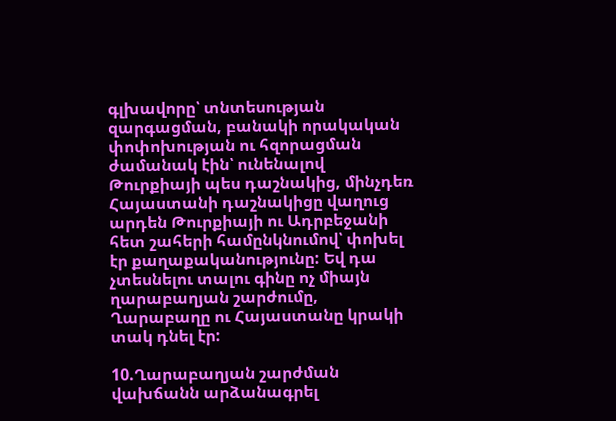գլխավորը՝ տնտեսության զարգացման, բանակի որակական փոփոխության ու հզորացման ժամանակ էին՝ ունենալով Թուրքիայի պես դաշնակից, մինչդեռ Հայաստանի դաշնակիցը վաղուց արդեն Թուրքիայի ու Ադրբեջանի հետ շահերի համընկնումով՝ փոխել էր քաղաքականությունը: Եվ դա չտեսնելու տալու գինը ոչ միայն ղարաբաղյան շարժումը, Ղարաբաղը ու Հայաստանը կրակի տակ դնել էր:

10.Ղարաբաղյան շարժման վախճանն արձանագրել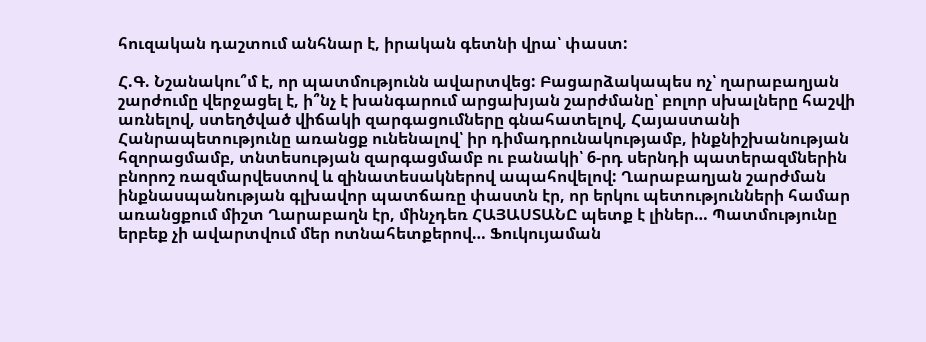հուզական դաշտում անհնար է, իրական գետնի վրա՝ փաստ:

Հ.Գ. Նշանակու՞մ է, որ պատմությունն ավարտվեց: Բացարձակապես ոչ՝ ղարաբաղյան շարժումը վերջացել է, ի՞նչ է խանգարում արցախյան շարժմանը՝ բոլոր սխալները հաշվի առնելով, ստեղծված վիճակի զարգացումները գնահատելով, Հայաստանի Հանրապետությունը առանցք ունենալով՝ իր դիմադրունակությամբ, ինքնիշխանության հզորացմամբ, տնտեսության զարգացմամբ ու բանակի՝ 6‑րդ սերնդի պատերազմներին բնորոշ ռազմարվեստով և զինատեսակներով ապահովելով: Ղարաբաղյան շարժման ինքնասպանության գլխավոր պատճառը փաստն էր, որ երկու պետությունների համար առանցքում միշտ Ղարաբաղն էր, մինչդեռ ՀԱՅԱՍՏԱՆԸ պետք է լիներ… Պատմությունը երբեք չի ավարտվում մեր ոտնահետքերով… Ֆուկույաման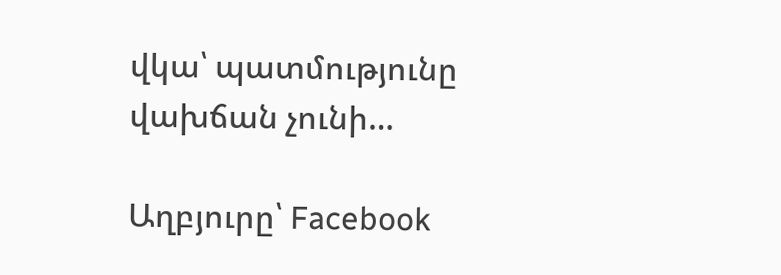վկա՝ պատմությունը վախճան չունի…

Աղբյուրը՝ Facebook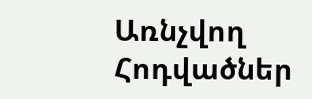Առնչվող Հոդվածներ